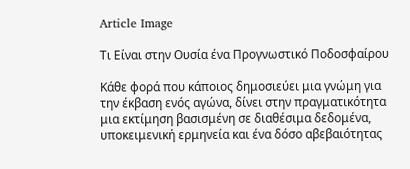Article Image

Τι Είναι στην Ουσία ένα Προγνωστικό Ποδοσφαίρου

Κάθε φορά που κάποιος δημοσιεύει μια γνώμη για την έκβαση ενός αγώνα, δίνει στην πραγματικότητα μια εκτίμηση βασισμένη σε διαθέσιμα δεδομένα, υποκειμενική ερμηνεία και ένα δόσο αβεβαιότητας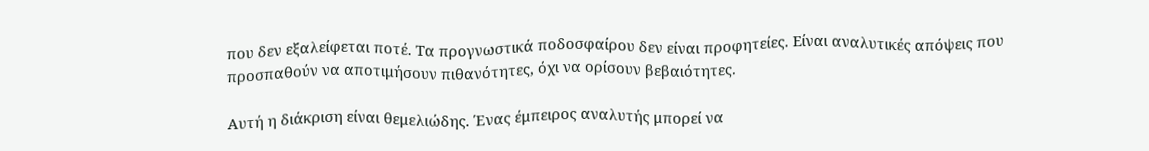που δεν εξαλείφεται ποτέ. Τα προγνωστικά ποδοσφαίρου δεν είναι προφητείες. Είναι αναλυτικές απόψεις που προσπαθούν να αποτιμήσουν πιθανότητες, όχι να ορίσουν βεβαιότητες.

Αυτή η διάκριση είναι θεμελιώδης. Ένας έμπειρος αναλυτής μπορεί να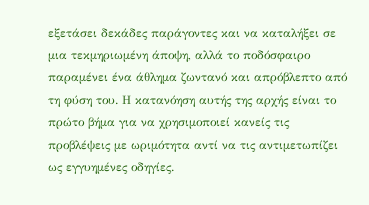εξετάσει δεκάδες παράγοντες και να καταλήξει σε μια τεκμηριωμένη άποψη, αλλά το ποδόσφαιρο παραμένει ένα άθλημα ζωντανό και απρόβλεπτο από τη φύση του. Η κατανόηση αυτής της αρχής είναι το πρώτο βήμα για να χρησιμοποιεί κανείς τις προβλέψεις με ωριμότητα αντί να τις αντιμετωπίζει ως εγγυημένες οδηγίες.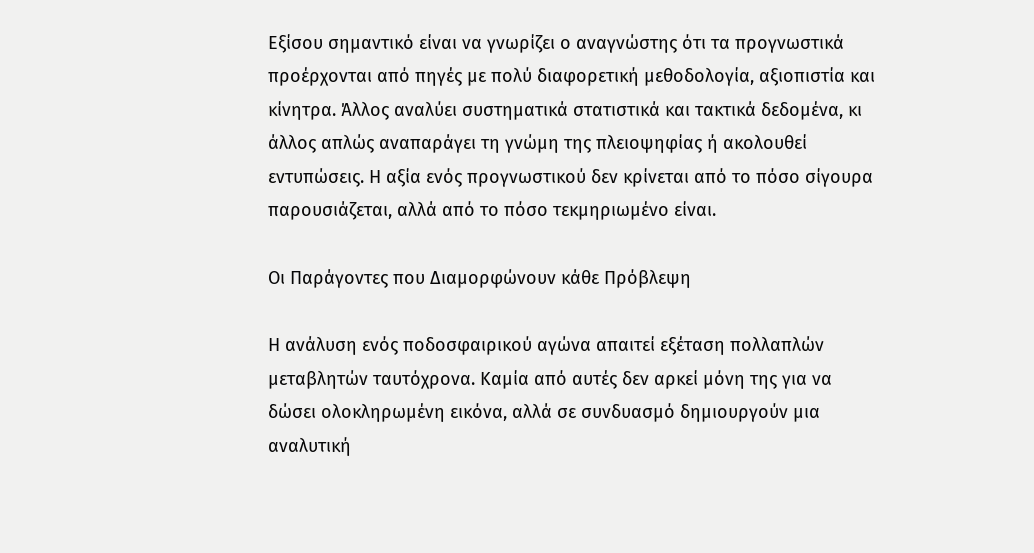Εξίσου σημαντικό είναι να γνωρίζει ο αναγνώστης ότι τα προγνωστικά προέρχονται από πηγές με πολύ διαφορετική μεθοδολογία, αξιοπιστία και κίνητρα. Άλλος αναλύει συστηματικά στατιστικά και τακτικά δεδομένα, κι άλλος απλώς αναπαράγει τη γνώμη της πλειοψηφίας ή ακολουθεί εντυπώσεις. Η αξία ενός προγνωστικού δεν κρίνεται από το πόσο σίγουρα παρουσιάζεται, αλλά από το πόσο τεκμηριωμένο είναι.

Οι Παράγοντες που Διαμορφώνουν κάθε Πρόβλεψη

Η ανάλυση ενός ποδοσφαιρικού αγώνα απαιτεί εξέταση πολλαπλών μεταβλητών ταυτόχρονα. Καμία από αυτές δεν αρκεί μόνη της για να δώσει ολοκληρωμένη εικόνα, αλλά σε συνδυασμό δημιουργούν μια αναλυτική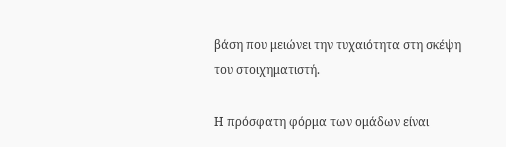βάση που μειώνει την τυχαιότητα στη σκέψη του στοιχηματιστή.

Η πρόσφατη φόρμα των ομάδων είναι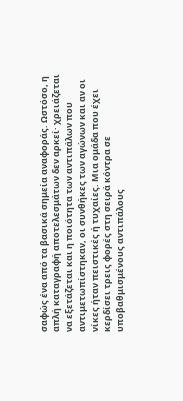σαφώς ένα από τα βασικά σημεία αναφοράς. Ωστόσο, η απλή καταγραφή αποτελεσμάτων δεν αρκεί· χρειάζεται να εξετάζεται και η ποιότητα των αντιπάλων που αντιμετωπίστηκαν, οι συνθήκες των αγώνων και αν οι νίκες ήταν πειστικές ή τυχαίες. Μια ομάδα που έχει κερδίσει τρεις φορές στη σειρά κόντρα σε υποβαθμισμένους αντιπάλους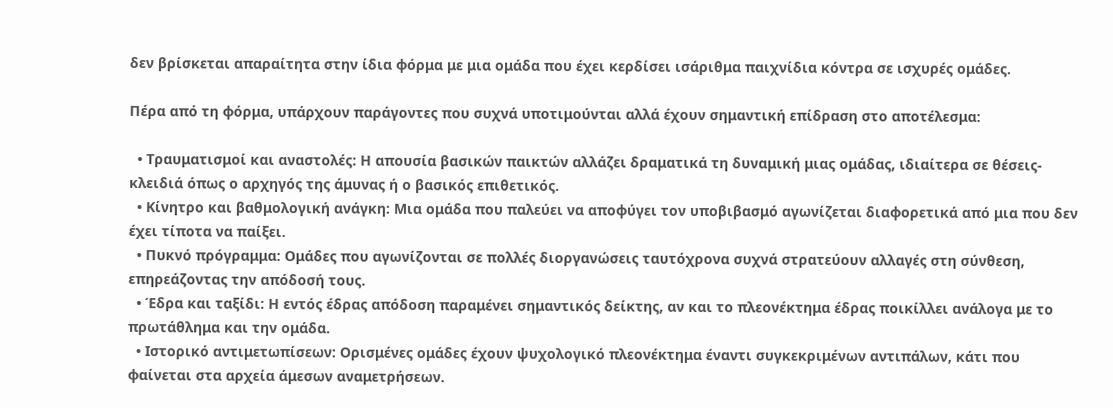δεν βρίσκεται απαραίτητα στην ίδια φόρμα με μια ομάδα που έχει κερδίσει ισάριθμα παιχνίδια κόντρα σε ισχυρές ομάδες.

Πέρα από τη φόρμα, υπάρχουν παράγοντες που συχνά υποτιμούνται αλλά έχουν σημαντική επίδραση στο αποτέλεσμα:

  • Τραυματισμοί και αναστολές: Η απουσία βασικών παικτών αλλάζει δραματικά τη δυναμική μιας ομάδας, ιδιαίτερα σε θέσεις-κλειδιά όπως ο αρχηγός της άμυνας ή ο βασικός επιθετικός.
  • Κίνητρο και βαθμολογική ανάγκη: Μια ομάδα που παλεύει να αποφύγει τον υποβιβασμό αγωνίζεται διαφορετικά από μια που δεν έχει τίποτα να παίξει.
  • Πυκνό πρόγραμμα: Ομάδες που αγωνίζονται σε πολλές διοργανώσεις ταυτόχρονα συχνά στρατεύουν αλλαγές στη σύνθεση, επηρεάζοντας την απόδοσή τους.
  • Έδρα και ταξίδι: Η εντός έδρας απόδοση παραμένει σημαντικός δείκτης, αν και το πλεονέκτημα έδρας ποικίλλει ανάλογα με το πρωτάθλημα και την ομάδα.
  • Ιστορικό αντιμετωπίσεων: Ορισμένες ομάδες έχουν ψυχολογικό πλεονέκτημα έναντι συγκεκριμένων αντιπάλων, κάτι που φαίνεται στα αρχεία άμεσων αναμετρήσεων.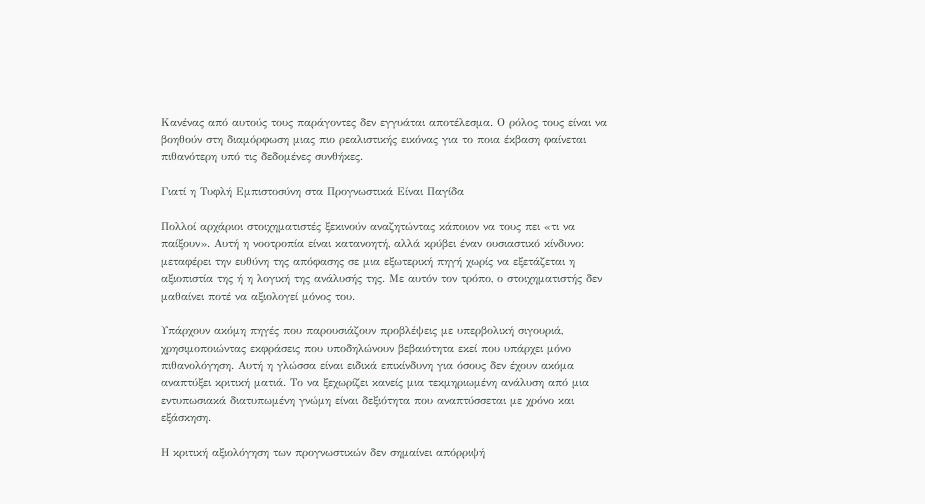Κανένας από αυτούς τους παράγοντες δεν εγγυάται αποτέλεσμα. Ο ρόλος τους είναι να βοηθούν στη διαμόρφωση μιας πιο ρεαλιστικής εικόνας για το ποια έκβαση φαίνεται πιθανότερη υπό τις δεδομένες συνθήκες.

Γιατί η Τυφλή Εμπιστοσύνη στα Προγνωστικά Είναι Παγίδα

Πολλοί αρχάριοι στοιχηματιστές ξεκινούν αναζητώντας κάποιον να τους πει «τι να παίξουν». Αυτή η νοοτροπία είναι κατανοητή, αλλά κρύβει έναν ουσιαστικό κίνδυνο: μεταφέρει την ευθύνη της απόφασης σε μια εξωτερική πηγή χωρίς να εξετάζεται η αξιοπιστία της ή η λογική της ανάλυσής της. Με αυτόν τον τρόπο, ο στοιχηματιστής δεν μαθαίνει ποτέ να αξιολογεί μόνος του.

Υπάρχουν ακόμη πηγές που παρουσιάζουν προβλέψεις με υπερβολική σιγουριά, χρησιμοποιώντας εκφράσεις που υποδηλώνουν βεβαιότητα εκεί που υπάρχει μόνο πιθανολόγηση. Αυτή η γλώσσα είναι ειδικά επικίνδυνη για όσους δεν έχουν ακόμα αναπτύξει κριτική ματιά. Το να ξεχωρίζει κανείς μια τεκμηριωμένη ανάλυση από μια εντυπωσιακά διατυπωμένη γνώμη είναι δεξιότητα που αναπτύσσεται με χρόνο και εξάσκηση.

Η κριτική αξιολόγηση των προγνωστικών δεν σημαίνει απόρριψή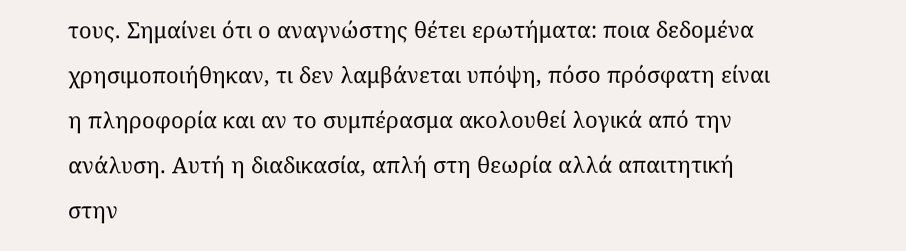τους. Σημαίνει ότι ο αναγνώστης θέτει ερωτήματα: ποια δεδομένα χρησιμοποιήθηκαν, τι δεν λαμβάνεται υπόψη, πόσο πρόσφατη είναι η πληροφορία και αν το συμπέρασμα ακολουθεί λογικά από την ανάλυση. Αυτή η διαδικασία, απλή στη θεωρία αλλά απαιτητική στην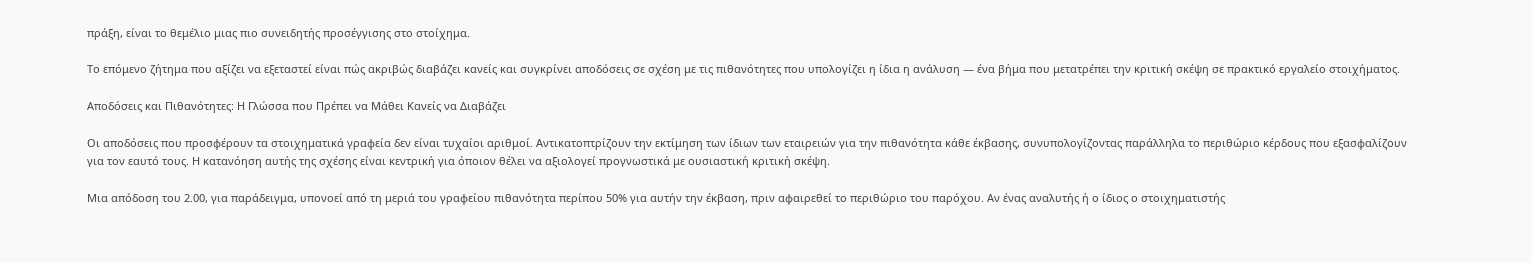πράξη, είναι το θεμέλιο μιας πιο συνειδητής προσέγγισης στο στοίχημα.

Το επόμενο ζήτημα που αξίζει να εξεταστεί είναι πώς ακριβώς διαβάζει κανείς και συγκρίνει αποδόσεις σε σχέση με τις πιθανότητες που υπολογίζει η ίδια η ανάλυση — ένα βήμα που μετατρέπει την κριτική σκέψη σε πρακτικό εργαλείο στοιχήματος.

Αποδόσεις και Πιθανότητες: Η Γλώσσα που Πρέπει να Μάθει Κανείς να Διαβάζει

Οι αποδόσεις που προσφέρουν τα στοιχηματικά γραφεία δεν είναι τυχαίοι αριθμοί. Αντικατοπτρίζουν την εκτίμηση των ίδιων των εταιρειών για την πιθανότητα κάθε έκβασης, συνυπολογίζοντας παράλληλα το περιθώριο κέρδους που εξασφαλίζουν για τον εαυτό τους. Η κατανόηση αυτής της σχέσης είναι κεντρική για όποιον θέλει να αξιολογεί προγνωστικά με ουσιαστική κριτική σκέψη.

Μια απόδοση του 2.00, για παράδειγμα, υπονοεί από τη μεριά του γραφείου πιθανότητα περίπου 50% για αυτήν την έκβαση, πριν αφαιρεθεί το περιθώριο του παρόχου. Αν ένας αναλυτής ή ο ίδιος ο στοιχηματιστής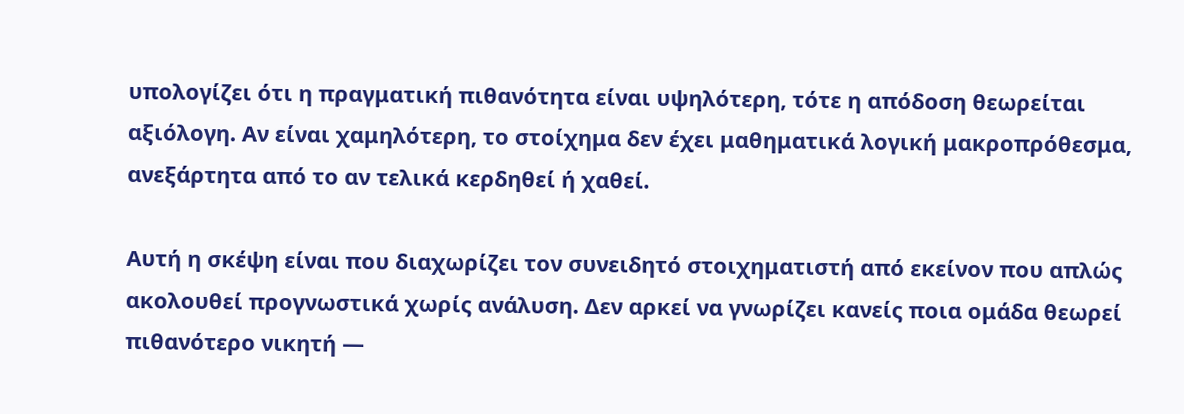υπολογίζει ότι η πραγματική πιθανότητα είναι υψηλότερη, τότε η απόδοση θεωρείται αξιόλογη. Αν είναι χαμηλότερη, το στοίχημα δεν έχει μαθηματικά λογική μακροπρόθεσμα, ανεξάρτητα από το αν τελικά κερδηθεί ή χαθεί.

Αυτή η σκέψη είναι που διαχωρίζει τον συνειδητό στοιχηματιστή από εκείνον που απλώς ακολουθεί προγνωστικά χωρίς ανάλυση. Δεν αρκεί να γνωρίζει κανείς ποια ομάδα θεωρεί πιθανότερο νικητή —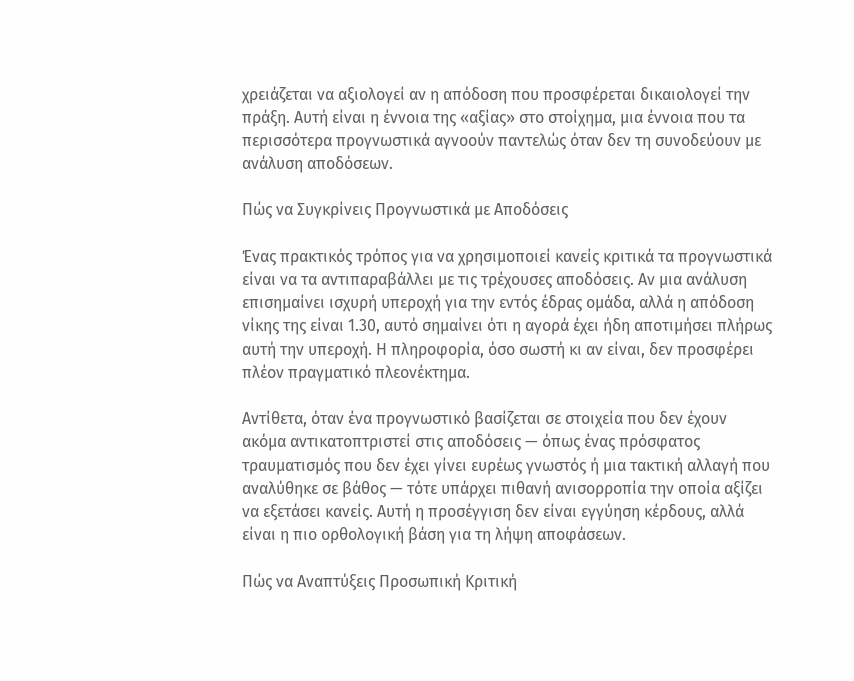χρειάζεται να αξιολογεί αν η απόδοση που προσφέρεται δικαιολογεί την πράξη. Αυτή είναι η έννοια της «αξίας» στο στοίχημα, μια έννοια που τα περισσότερα προγνωστικά αγνοούν παντελώς όταν δεν τη συνοδεύουν με ανάλυση αποδόσεων.

Πώς να Συγκρίνεις Προγνωστικά με Αποδόσεις

Ένας πρακτικός τρόπος για να χρησιμοποιεί κανείς κριτικά τα προγνωστικά είναι να τα αντιπαραβάλλει με τις τρέχουσες αποδόσεις. Αν μια ανάλυση επισημαίνει ισχυρή υπεροχή για την εντός έδρας ομάδα, αλλά η απόδοση νίκης της είναι 1.30, αυτό σημαίνει ότι η αγορά έχει ήδη αποτιμήσει πλήρως αυτή την υπεροχή. Η πληροφορία, όσο σωστή κι αν είναι, δεν προσφέρει πλέον πραγματικό πλεονέκτημα.

Αντίθετα, όταν ένα προγνωστικό βασίζεται σε στοιχεία που δεν έχουν ακόμα αντικατοπτριστεί στις αποδόσεις — όπως ένας πρόσφατος τραυματισμός που δεν έχει γίνει ευρέως γνωστός ή μια τακτική αλλαγή που αναλύθηκε σε βάθος — τότε υπάρχει πιθανή ανισορροπία την οποία αξίζει να εξετάσει κανείς. Αυτή η προσέγγιση δεν είναι εγγύηση κέρδους, αλλά είναι η πιο ορθολογική βάση για τη λήψη αποφάσεων.

Πώς να Αναπτύξεις Προσωπική Κριτική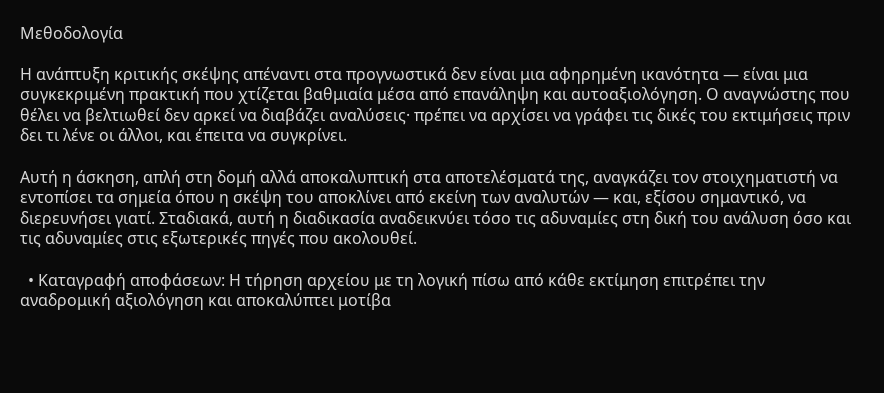Μεθοδολογία

Η ανάπτυξη κριτικής σκέψης απέναντι στα προγνωστικά δεν είναι μια αφηρημένη ικανότητα — είναι μια συγκεκριμένη πρακτική που χτίζεται βαθμιαία μέσα από επανάληψη και αυτοαξιολόγηση. Ο αναγνώστης που θέλει να βελτιωθεί δεν αρκεί να διαβάζει αναλύσεις· πρέπει να αρχίσει να γράφει τις δικές του εκτιμήσεις πριν δει τι λένε οι άλλοι, και έπειτα να συγκρίνει.

Αυτή η άσκηση, απλή στη δομή αλλά αποκαλυπτική στα αποτελέσματά της, αναγκάζει τον στοιχηματιστή να εντοπίσει τα σημεία όπου η σκέψη του αποκλίνει από εκείνη των αναλυτών — και, εξίσου σημαντικό, να διερευνήσει γιατί. Σταδιακά, αυτή η διαδικασία αναδεικνύει τόσο τις αδυναμίες στη δική του ανάλυση όσο και τις αδυναμίες στις εξωτερικές πηγές που ακολουθεί.

  • Καταγραφή αποφάσεων: Η τήρηση αρχείου με τη λογική πίσω από κάθε εκτίμηση επιτρέπει την αναδρομική αξιολόγηση και αποκαλύπτει μοτίβα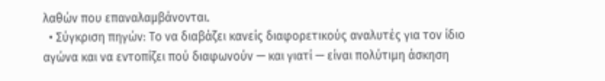λαθών που επαναλαμβάνονται.
  • Σύγκριση πηγών: Το να διαβάζει κανείς διαφορετικούς αναλυτές για τον ίδιο αγώνα και να εντοπίζει πού διαφωνούν — και γιατί — είναι πολύτιμη άσκηση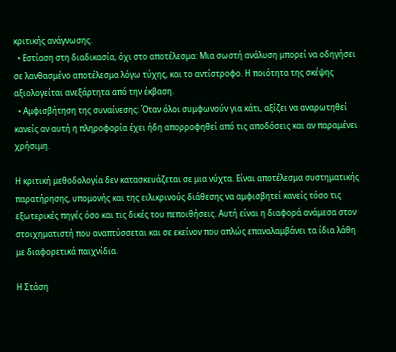κριτικής ανάγνωσης.
  • Εστίαση στη διαδικασία, όχι στο αποτέλεσμα: Μια σωστή ανάλυση μπορεί να οδηγήσει σε λανθασμένο αποτέλεσμα λόγω τύχης, και το αντίστροφο. Η ποιότητα της σκέψης αξιολογείται ανεξάρτητα από την έκβαση.
  • Αμφισβήτηση της συναίνεσης: Όταν όλοι συμφωνούν για κάτι, αξίζει να αναρωτηθεί κανείς αν αυτή η πληροφορία έχει ήδη απορροφηθεί από τις αποδόσεις και αν παραμένει χρήσιμη.

Η κριτική μεθοδολογία δεν κατασκευάζεται σε μια νύχτα. Είναι αποτέλεσμα συστηματικής παρατήρησης, υπομονής και της ειλικρινούς διάθεσης να αμφισβητεί κανείς τόσο τις εξωτερικές πηγές όσο και τις δικές του πεποιθήσεις. Αυτή είναι η διαφορά ανάμεσα στον στοιχηματιστή που αναπτύσσεται και σε εκείνον που απλώς επαναλαμβάνει τα ίδια λάθη με διαφορετικά παιχνίδια.

Η Στάση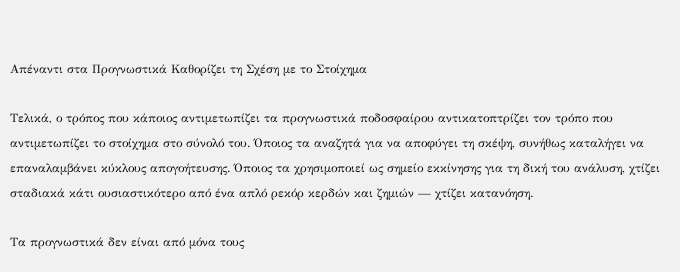Απέναντι στα Προγνωστικά Καθορίζει τη Σχέση με το Στοίχημα

Τελικά, ο τρόπος που κάποιος αντιμετωπίζει τα προγνωστικά ποδοσφαίρου αντικατοπτρίζει τον τρόπο που αντιμετωπίζει το στοίχημα στο σύνολό του. Όποιος τα αναζητά για να αποφύγει τη σκέψη, συνήθως καταλήγει να επαναλαμβάνει κύκλους απογοήτευσης. Όποιος τα χρησιμοποιεί ως σημείο εκκίνησης για τη δική του ανάλυση, χτίζει σταδιακά κάτι ουσιαστικότερο από ένα απλό ρεκόρ κερδών και ζημιών — χτίζει κατανόηση.

Τα προγνωστικά δεν είναι από μόνα τους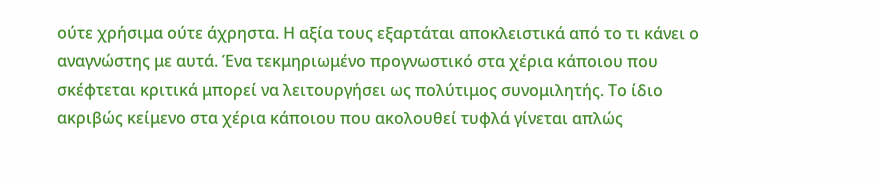ούτε χρήσιμα ούτε άχρηστα. Η αξία τους εξαρτάται αποκλειστικά από το τι κάνει ο αναγνώστης με αυτά. Ένα τεκμηριωμένο προγνωστικό στα χέρια κάποιου που σκέφτεται κριτικά μπορεί να λειτουργήσει ως πολύτιμος συνομιλητής. Το ίδιο ακριβώς κείμενο στα χέρια κάποιου που ακολουθεί τυφλά γίνεται απλώς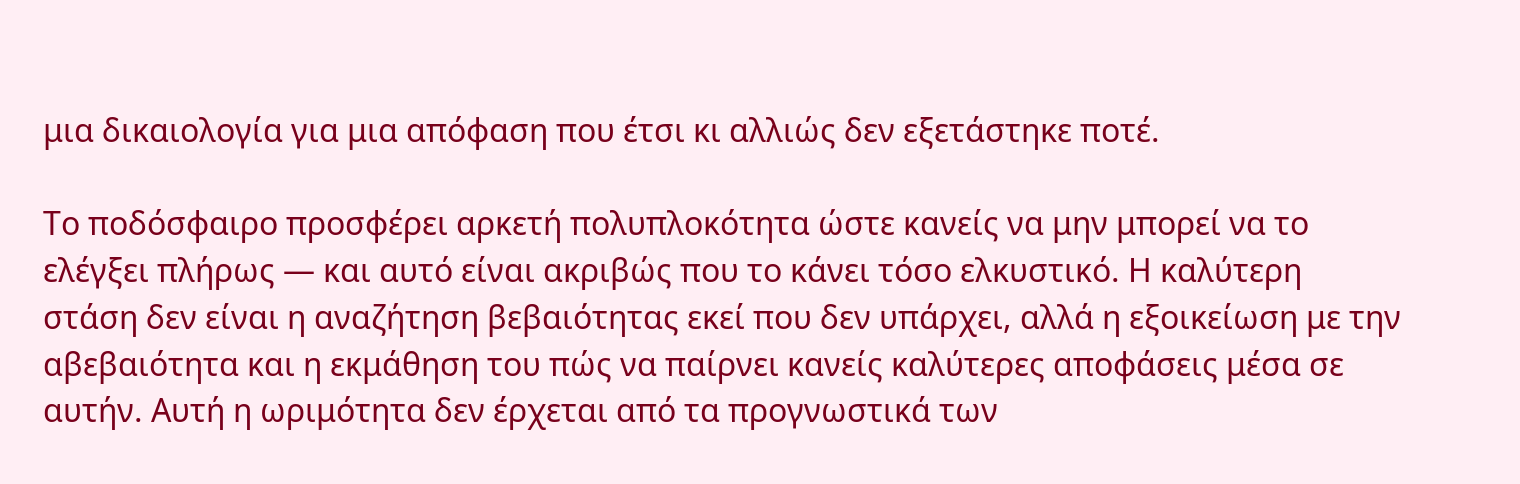μια δικαιολογία για μια απόφαση που έτσι κι αλλιώς δεν εξετάστηκε ποτέ.

Το ποδόσφαιρο προσφέρει αρκετή πολυπλοκότητα ώστε κανείς να μην μπορεί να το ελέγξει πλήρως — και αυτό είναι ακριβώς που το κάνει τόσο ελκυστικό. Η καλύτερη στάση δεν είναι η αναζήτηση βεβαιότητας εκεί που δεν υπάρχει, αλλά η εξοικείωση με την αβεβαιότητα και η εκμάθηση του πώς να παίρνει κανείς καλύτερες αποφάσεις μέσα σε αυτήν. Αυτή η ωριμότητα δεν έρχεται από τα προγνωστικά των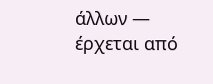άλλων — έρχεται από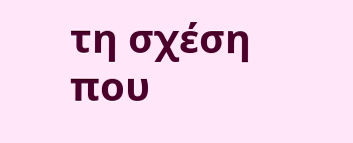τη σχέση που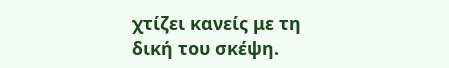χτίζει κανείς με τη δική του σκέψη.